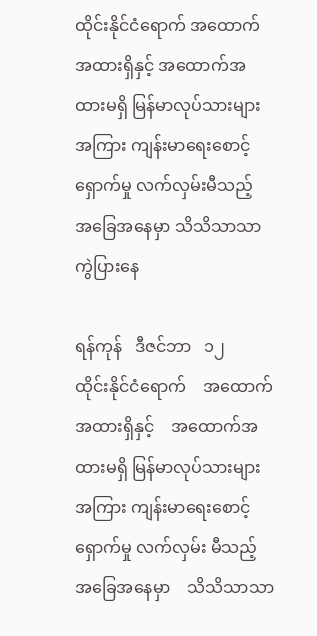ထိုင်းနိုင်ငံရောက် အထောက်အထားရှိနှင့် အထောက်အထားမရှိ မြန်မာလုပ်သားများအကြား ကျန်းမာရေးစောင့်ရှောက်မှု လက်လှမ်းမီသည့် အခြေအနေမှာ သိသိသာသာကွဲပြားနေ

ရန်ကုန်   ဒီဇင်ဘာ   ၁၂
ထိုင်းနိုင်ငံရောက်    အထောက်အထားရှိနှင့်    အထောက်အထားမရှိ မြန်မာလုပ်သားများအကြား ကျန်းမာရေးစောင့်ရှောက်မှု လက်လှမ်း မီသည့်    အခြေအနေမှာ    သိသိသာသာ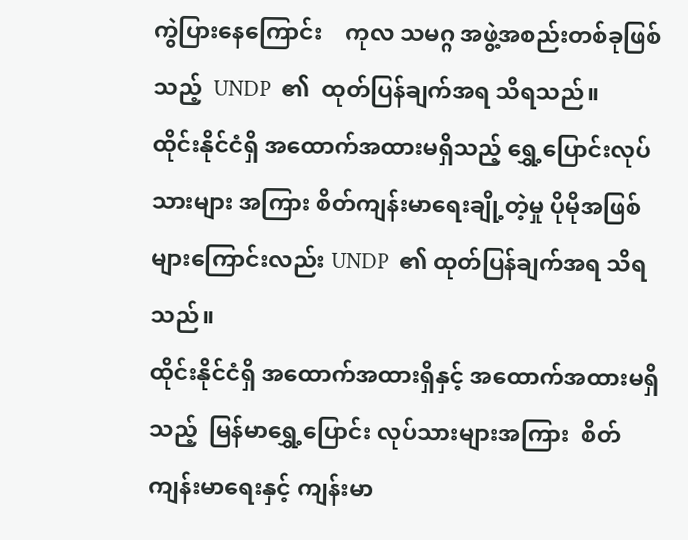ကွဲပြားနေကြောင်း    ကုလ သမဂ္ဂ အဖွဲ့အစည်းတစ်ခုဖြစ်သည့်  UNDP  ၏  ထုတ်ပြန်ချက်အရ သိရသည်။
ထိုင်းနိုင်ငံရှိ အထောက်အထားမရှိသည့် ရွှေ့ပြောင်းလုပ်သားများ အကြား စိတ်ကျန်းမာရေးချို့တဲ့မှု ပိုမိုအဖြစ်များကြောင်းလည်း UNDP  ၏ ထုတ်ပြန်ချက်အရ သိရသည်။
ထိုင်းနိုင်ငံရှိ အထောက်အထားရှိနှင့် အထောက်အထားမရှိသည့်  မြန်မာရွှေ့ပြောင်း လုပ်သားများအကြား  စိတ်ကျန်းမာရေးနှင့် ကျန်းမာ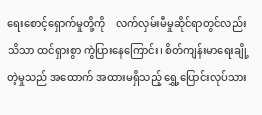ရေးစောင့်ရှောက်မှုတို့ကို    လက်လှမ်းမီမှုဆိုင်ရာတွင်လည်း    သိသာ ထင်ရှားစွာ ကွဲပြားနေကြောင်း၊ စိတ်ကျန်းမာရေးချို့တဲ့မှုသည် အထောက် အထားမရှိသည့် ရွှေ့ပြောင်းလုပ်သား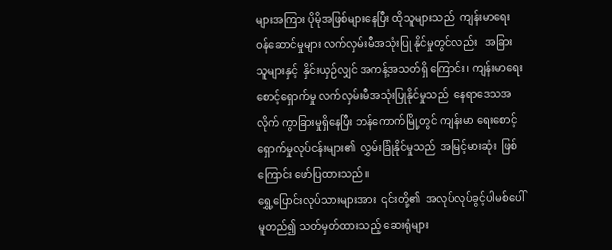များအကြား ပိုမိုအဖြစ်များနေပြီး ထိုသူများသည်  ကျန်းမာရေးဝန်ဆောင်မှုများ လက်လှမ်းမီအသုံးပြု နိုင်မှုတွင်လည်း   အခြားသူများနှင့်  နှိင်းယှဉ်လျှင် အကန့်အသတ်ရှိ ကြောင်း၊ ကျန်းမာရေးစောင့်ရှောက်မှု လက်လှမ်းမီအသုံးပြုနိုင်မှုသည်  နေရာဒေသအလိုက် ကွာခြားမှုရှိနေပြီး ဘန်ကောက်မြို့တွင် ကျန်းမာ ရေးစောင့်ရှောက်မှုလုပ်ငန်းများ၏  လွှမ်းခြုံနိုင်မှုသည်  အမြင့်မားဆုံး  ဖြစ်ကြောင်း ဖော်ပြထားသည်။
ရွှေ့ပြောင်းလုပ်သားများအား  ၎င်းတို့၏  အလုပ်လုပ်ခွင့်ပါမစ်ပေါ်  မူတည်၍ သတ်မှတ်ထားသည့် ဆေးရုံများ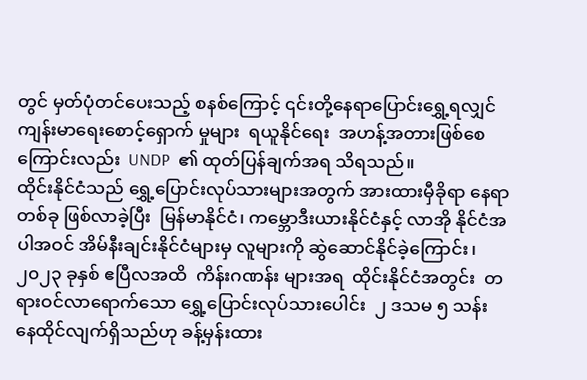တွင် မှတ်ပုံတင်ပေးသည့် စနစ်ကြောင့် ၎င်းတို့နေရာပြောင်းရွှေ့ရလျှင် ကျန်းမာရေးစောင့်ရှောက် မှုများ  ရယူနိုင်ရေး  အဟန့်အတားဖြစ်စေကြောင်းလည်း  UNDP  ၏ ထုတ်ပြန်ချက်အရ သိရသည်။
ထိုင်းနိုင်ငံသည် ရွှေ့ပြောင်းလုပ်သားများအတွက် အားထားမှီခိုရာ နေရာတစ်ခု ဖြစ်လာခဲ့ပြီး  မြန်မာနိုင်ငံ၊ ကမ္ဘောဒီးယားနိုင်ငံနှင့် လာအို နိုင်ငံအပါအဝင် အိမ်နီးချင်းနိုင်ငံများမှ လူများကို ဆွဲဆောင်နိုင်ခဲ့ကြောင်း၊ ၂၀၂၃ ခုနှစ် ဧပြီလအထိ  ကိန်းဂဏန်း များအရ  ထိုင်းနိုင်ငံအတွင်း  တရားဝင်လာရောက်သော ရွှေ့ပြောင်းလုပ်သားပေါင်း  ၂ ဒသမ ၅ သန်း နေထိုင်လျက်ရှိသည်ဟု ခန့်မှန်းထား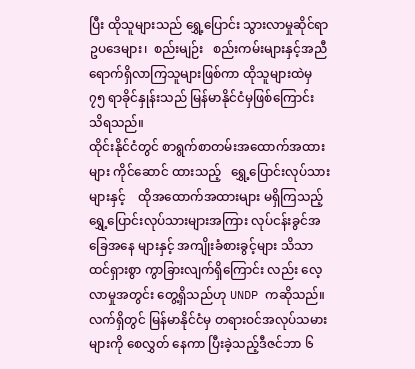ပြီး ထိုသူများသည် ရွှေ့ပြောင်း သွားလာမှုဆိုင်ရာ    ဥပဒေများ၊  စည်းမျဉ်း   စည်းကမ်းများနှင့်အညီ ရောက်ရှိလာကြသူများဖြစ်ကာ ထိုသူများထဲမှ ၇၅ ရာခိုင်နှုန်းသည် မြန်မာနိုင်ငံမှဖြစ်ကြောင်း သိရသည်။
ထိုင်းနိုင်ငံတွင် စာရွက်စာတမ်းအထောက်အထားများ ကိုင်ဆောင် ထားသည့်   ရွှေ့ပြောင်းလုပ်သားများနှင့်    ထိုအထောက်အထားများ မရှိကြသည့် ရွှေ့ပြောင်းလုပ်သားများအကြား လုပ်ငန်းခွင်အခြေအနေ များနှင့် အကျိုးခံစားခွင့်များ သိသာထင်ရှားစွာ ကွာခြားလျက်ရှိကြောင်း လည်း လေ့လာမှုအတွင်း တွေ့ရှိသည်ဟု UNDP ကဆိုသည်။
လက်ရှိတွင် မြန်မာနိုင်ငံမှ တရားဝင်အလုပ်သမားများကို စေလွှတ် နေကာ ပြီးခဲ့သည့်ဒီဇင်ဘာ ၆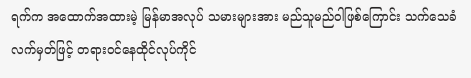ရက်က အထောက်အထားမဲ့ မြန်မာအလုပ် သမားများအား မည်သူမည်ဝါဖြစ်ကြောင်း သက်သေခံလက်မှတ်ဖြင့် တရားဝင်နေထိုင်လုပ်ကိုင်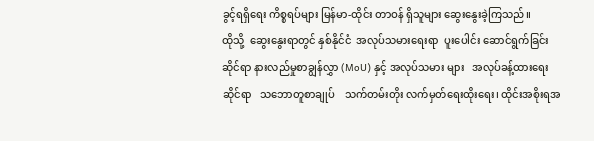ခွင့်ရရှိရေး ကိစ္စရပ်များ မြန်မာ-ထိုင်း တာဝန် ရှိသူများ ဆွေးနွေးခဲ့ကြသည်။
ထိုသို့  ဆွေးနွေးရာတွင် နှစ်နိုင်ငံ  အလုပ်သမားရေးရာ  ပူးပေါင်း ဆောင်ရွက်ခြင်းဆိုင်ရာ နားလည်မှုစာချွန်လွှာ (MoU) နှင့် အလုပ်သမား များ   အလုပ်ခန့်ထားရေးဆိုင်ရာ   သဘောတူစာချုပ်    သက်တမ်းတိုး လက်မှတ်ရေးထိုးရေး၊ ထိုင်းအစိုးရအ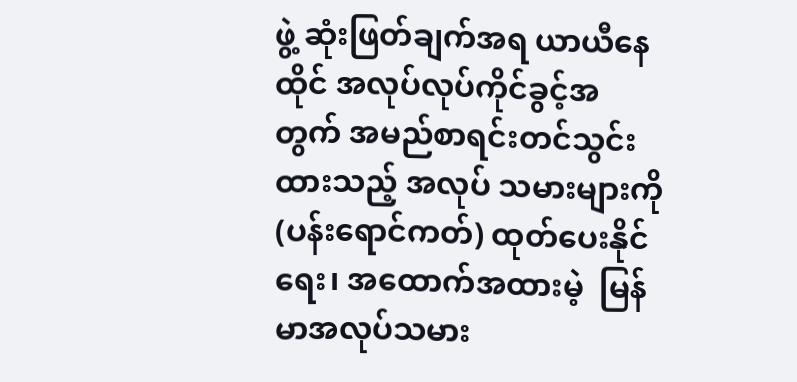ဖွဲ့ ဆုံးဖြတ်ချက်အရ ယာယီနေထိုင် အလုပ်လုပ်ကိုင်ခွင့်အတွက် အမည်စာရင်းတင်သွင်းထားသည့် အလုပ် သမားများကို (ပန်းရောင်ကတ်) ထုတ်ပေးနိုင်ရေး၊ အထောက်အထားမဲ့  မြန်မာအလုပ်သမား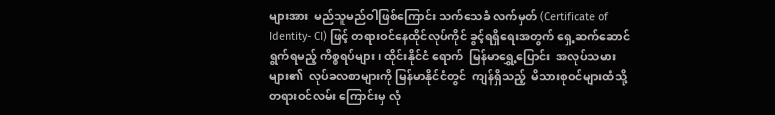များအား  မည်သူမည်ဝါဖြစ်ကြောင်း သက်သေခံ လက်မှတ် (Certificate of Identity- CI) ဖြင့် တရားဝင်နေထိုင်လုပ်ကိုင် ခွင့်ရရှိရေးအတွက် ရှေ့ဆက်ဆောင်ရွက်ရမည့် ကိစ္စရပ်များ၊ ထိုင်းနိုင်ငံ ရောက်  မြန်မာရွှေ့ပြောင်း  အလုပ်သမားများ၏  လုပ်ခလစာများကို မြန်မာနိုင်ငံတွင်  ကျန်ရှိသည့်  မိသားစုဝင်များထံသို့  တရားဝင်လမ်း ကြောင်းမှ လုံ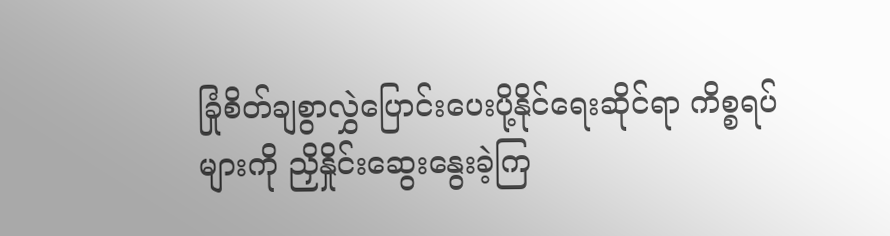ခြုံစိတ်ချစွာလွှဲပြောင်းပေးပို့နိုင်ရေးဆိုင်ရာ ကိစ္စရပ်များကို ညှိနှိုင်းဆွေးနွေးခဲ့ကြ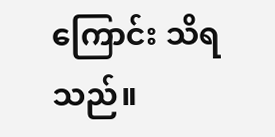ကြောင်း သိရသည်။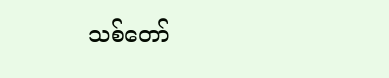သစ်တော်